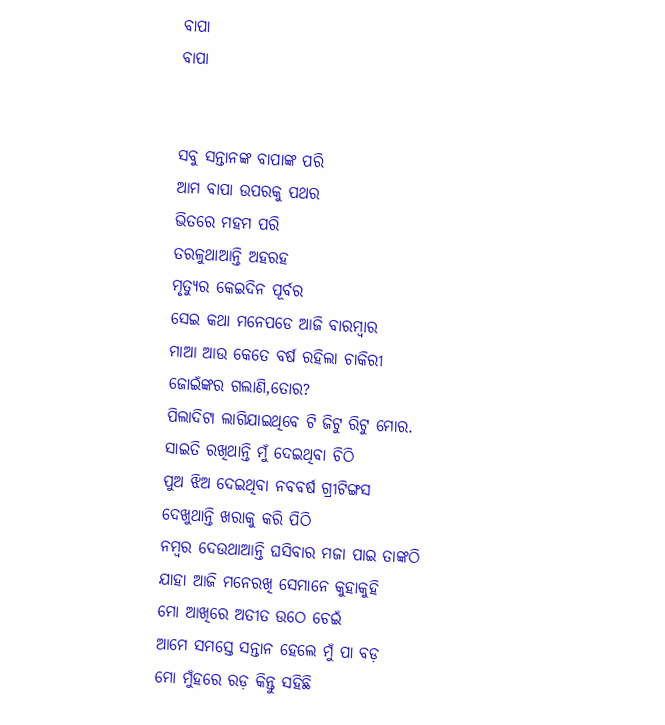ବାପା
ବାପା


ସବୁ ସନ୍ତାନଙ୍କ ବାପାଙ୍କ ପରି
ଆମ ବାପା ଉପରକୁ ପଥର
ଭିତରେ ମହମ ପରି
ତରଳୁଥାଆନ୍ତି ଅହରହ
ମୃତ୍ୟୁର କେଇଦିନ ପୂର୍ବର
ସେଇ କଥା ମନେପଡେ ଆଜି ବାରମ୍ବାର
ମାଆ ଆଉ କେତେ ବର୍ଷ ରହିଲା ଚାକିରୀ
ଜୋଇଁଙ୍କର ଗଲାଣି,ତୋର?
ପିଲାଦିଟା ଲାଗିଯାଇଥିବେ ଟି ଜିଟୁ ରିଟୁ ମୋର.
ସାଇତି ରଖିଥାନ୍ତି ମୁଁ ଦେଇଥିବା ଚିଠି
ପୁଅ ଝିଅ ଦେଇଥିବା ନବବର୍ଷ ଗ୍ରୀଟିଙ୍ଗସ
ଦେଖୁଥାନ୍ତି ଖରାକୁ କରି ପିଠି
ନମ୍ବର ଦେଉଥାଆନ୍ତି ଘସିବାର ମଜା ପାଇ ତାଙ୍କଠି
ଯାହା ଆଜି ମନେରଖି ସେମାନେ କୁହାକୁହି
ମୋ ଆଖିରେ ଅତୀତ ଉଠେ ଚେଇଁ
ଆମେ ସମସ୍ତେ ସନ୍ତାନ ହେଲେ ମୁଁ ପା ବଡ଼
ମୋ ମୁଁହରେ ରଡ଼ କିନ୍ତୁ ସହିଛି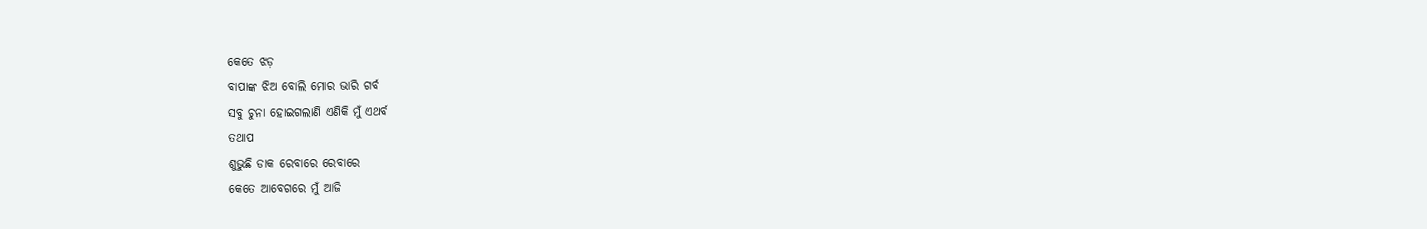କେତେ ଝଡ଼
ବାପାଙ୍କ ଝିଅ ବୋଲି ମୋର ଭାରି ଗର୍ବ
ସବୁ ଚୁନା ହୋଇଗଲାଣି ଏଣିକି ମୁଁ ଏଥର୍ବ
ତଥାପ
ଶୁଭୁଛି ଡାକ ରେବାରେ ରେବାରେ
କେତେ ଆବେଗରେ ମୁଁ ଆଜି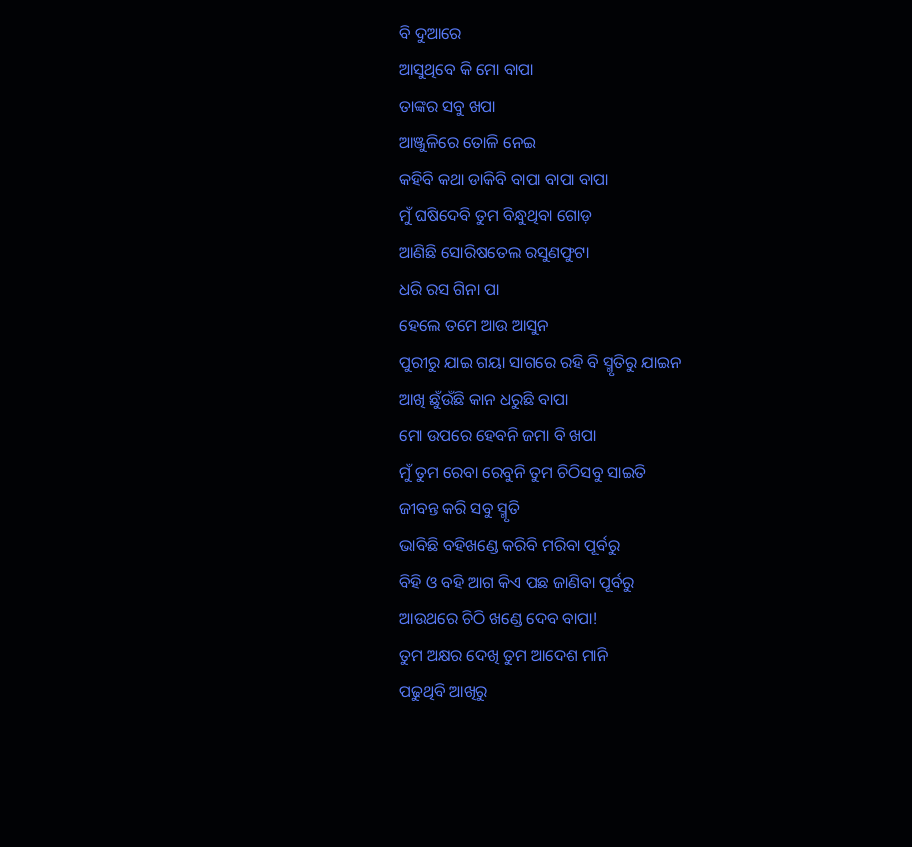ବି ଦୁଆରେ
ଆସୁଥିବେ କି ମୋ ବାପା
ତାଙ୍କର ସବୁ ଖପା
ଆଞ୍ଜୁଳିରେ ତୋଳି ନେଇ
କହିବି କଥା ଡାକିବି ବାପା ବାପା ବାପା
ମୁଁ ଘଷିଦେବି ତୁମ ବିନ୍ଧୁଥିବା ଗୋଡ଼
ଆଣିଛି ସୋରିଷତେଲ ରସୁଣଫୁଟା
ଧରି ରସ ଗିନା ପା
ହେଲେ ତମେ ଆଉ ଆସୁନ
ପୁରୀରୁ ଯାଇ ଗୟା ସାଗରେ ରହି ବି ସ୍ମୃତିରୁ ଯାଇନ
ଆଖି ଛୁଁଉଁଛି କାନ ଧରୁଛି ବାପା
ମୋ ଉପରେ ହେବନି ଜମା ବି ଖପା
ମୁଁ ତୁମ ରେବା ରେବୁନି ତୁମ ଚିଠିସବୁ ସାଇତି
ଜୀବନ୍ତ କରି ସବୁ ସ୍ମୃତି
ଭାବିଛି ବହିଖଣ୍ଡେ କରିବି ମରିବା ପୂର୍ବରୁ
ବିହି ଓ ବହି ଆଗ କିଏ ପଛ ଜାଣିବା ପୂର୍ବରୁ
ଆଉଥରେ ଚିଠି ଖଣ୍ଡେ ଦେବ ବାପା!
ତୁମ ଅକ୍ଷର ଦେଖି ତୁମ ଆଦେଶ ମାନି
ପଢୁଥିବି ଆଖିରୁ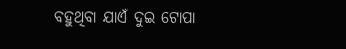ବହୁଥିବା ଯାଏଁ ଦୁଇ ଟୋପା